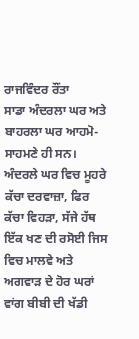ਰਾਜਵਿੰਦਰ ਰੌਂਤਾ
ਸਾਡਾ ਅੰਦਰਲਾ ਘਰ ਅਤੇ ਬਾਹਰਲਾ ਘਰ ਆਹਮੋ-ਸਾਹਮਣੇ ਹੀ ਸਨ। ਅੰਦਰਲੇ ਘਰ ਵਿਚ ਮੂਹਰੇ ਕੱਚਾ ਦਰਵਾਜ਼ਾ, ਫਿਰ ਕੱਚਾ ਵਿਹੜਾ, ਸੱਜੇ ਹੱਥ ਇੱਕ ਖਣ ਦੀ ਰਸੋਈ ਜਿਸ ਵਿਚ ਮਾਲਵੇ ਅਤੇ ਅਗਵਾੜ ਦੇ ਹੋਰ ਘਰਾਂ ਵਾਂਗ ਬੀਬੀ ਦੀ ਖੱਡੀ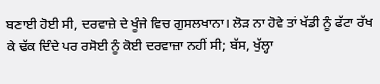ਬਣਾਈ ਹੋਈ ਸੀ, ਦਰਵਾਜ਼ੇ ਦੇ ਖੂੰਜੇ ਵਿਚ ਗੁਸਲਖਾਨਾ। ਲੋੜ ਨਾ ਹੋਵੇ ਤਾਂ ਖੱਡੀ ਨੂੰ ਫੱਟਾ ਰੱਖ ਕੇ ਢੱਕ ਦਿੰਦੇ ਪਰ ਰਸੋਈ ਨੂੰ ਕੋਈ ਦਰਵਾਜ਼ਾ ਨਹੀਂ ਸੀ; ਬੱਸ, ਖੁੱਲ੍ਹਾ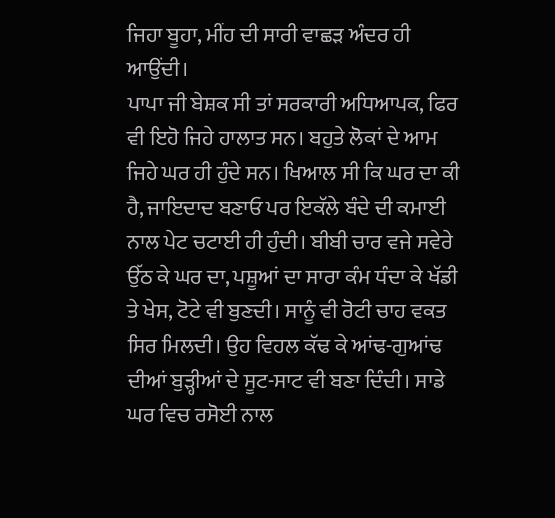ਜਿਹਾ ਬੂਹਾ, ਮੀਂਹ ਦੀ ਸਾਰੀ ਵਾਛੜ ਅੰਦਰ ਹੀ ਆਉਂਦੀ।
ਪਾਪਾ ਜੀ ਬੇਸ਼ਕ ਸੀ ਤਾਂ ਸਰਕਾਰੀ ਅਧਿਆਪਕ, ਫਿਰ ਵੀ ਇਹੋ ਜਿਹੇ ਹਾਲਾਤ ਸਨ। ਬਹੁਤੇ ਲੋਕਾਂ ਦੇ ਆਮ ਜਿਹੇ ਘਰ ਹੀ ਹੁੰਦੇ ਸਨ। ਖਿਆਲ ਸੀ ਕਿ ਘਰ ਦਾ ਕੀ ਹੈ, ਜਾਇਦਾਦ ਬਣਾਓ ਪਰ ਇਕੱਲੇ ਬੰਦੇ ਦੀ ਕਮਾਈ ਨਾਲ ਪੇਟ ਚਟਾਈ ਹੀ ਹੁੰਦੀ। ਬੀਬੀ ਚਾਰ ਵਜੇ ਸਵੇਰੇ ਉੱਠ ਕੇ ਘਰ ਦਾ, ਪਸ਼ੂਆਂ ਦਾ ਸਾਰਾ ਕੰਮ ਧੰਦਾ ਕੇ ਖੱਡੀ ਤੇ ਖੇਸ, ਟੋਟੇ ਵੀ ਬੁਣਦੀ। ਸਾਨੂੰ ਵੀ ਰੋਟੀ ਚਾਹ ਵਕਤ ਸਿਰ ਮਿਲਦੀ। ਉਹ ਵਿਹਲ ਕੱਢ ਕੇ ਆਂਢ-ਗੁਆਂਢ ਦੀਆਂ ਬੁੜ੍ਹੀਆਂ ਦੇ ਸੂਟ-ਸਾਟ ਵੀ ਬਣਾ ਦਿੰਦੀ। ਸਾਡੇ ਘਰ ਵਿਚ ਰਸੋਈ ਨਾਲ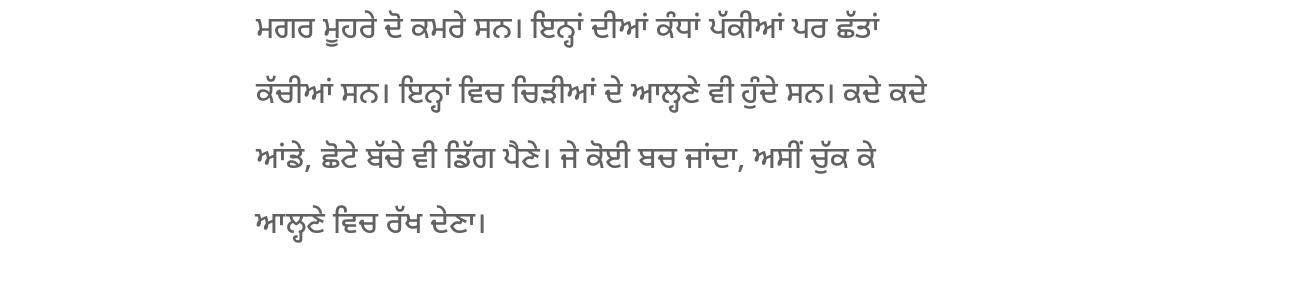ਮਗਰ ਮੂਹਰੇ ਦੋ ਕਮਰੇ ਸਨ। ਇਨ੍ਹਾਂ ਦੀਆਂ ਕੰਧਾਂ ਪੱਕੀਆਂ ਪਰ ਛੱਤਾਂ ਕੱਚੀਆਂ ਸਨ। ਇਨ੍ਹਾਂ ਵਿਚ ਚਿੜੀਆਂ ਦੇ ਆਲ੍ਹਣੇ ਵੀ ਹੁੰਦੇ ਸਨ। ਕਦੇ ਕਦੇ ਆਂਡੇ, ਛੋਟੇ ਬੱਚੇ ਵੀ ਡਿੱਗ ਪੈਣੇ। ਜੇ ਕੋਈ ਬਚ ਜਾਂਦਾ, ਅਸੀਂ ਚੁੱਕ ਕੇ ਆਲ੍ਹਣੇ ਵਿਚ ਰੱਖ ਦੇਣਾ।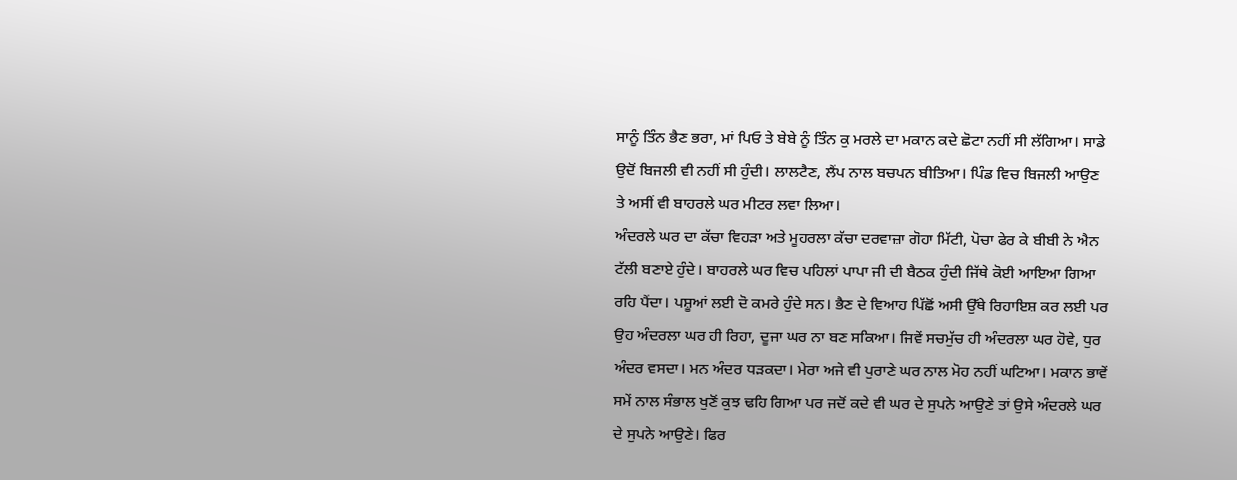ਸਾਨੂੰ ਤਿੰਨ ਭੈਣ ਭਰਾ, ਮਾਂ ਪਿਓ ਤੇ ਬੇਬੇ ਨੂੰ ਤਿੰਨ ਕੁ ਮਰਲੇ ਦਾ ਮਕਾਨ ਕਦੇ ਛੋਟਾ ਨਹੀਂ ਸੀ ਲੱਗਿਆ। ਸਾਡੇ ਉਦੋਂ ਬਿਜਲੀ ਵੀ ਨਹੀਂ ਸੀ ਹੁੰਦੀ। ਲਾਲਟੈਣ, ਲੈਂਪ ਨਾਲ ਬਚਪਨ ਬੀਤਿਆ। ਪਿੰਡ ਵਿਚ ਬਿਜਲੀ ਆਉਣ ਤੇ ਅਸੀਂ ਵੀ ਬਾਹਰਲੇ ਘਰ ਮੀਟਰ ਲਵਾ ਲਿਆ।
ਅੰਦਰਲੇ ਘਰ ਦਾ ਕੱਚਾ ਵਿਹੜਾ ਅਤੇ ਮੂਹਰਲਾ ਕੱਚਾ ਦਰਵਾਜ਼ਾ ਗੋਹਾ ਮਿੱਟੀ, ਪੋਚਾ ਫੇਰ ਕੇ ਬੀਬੀ ਨੇ ਐਨ ਟੱਲੀ ਬਣਾਏ ਹੁੰਦੇ। ਬਾਹਰਲੇ ਘਰ ਵਿਚ ਪਹਿਲਾਂ ਪਾਪਾ ਜੀ ਦੀ ਬੈਠਕ ਹੁੰਦੀ ਜਿੱਥੇ ਕੋਈ ਆਇਆ ਗਿਆ ਰਹਿ ਪੈਂਦਾ। ਪਸ਼ੂਆਂ ਲਈ ਦੋ ਕਮਰੇ ਹੁੰਦੇ ਸਨ। ਭੈਣ ਦੇ ਵਿਆਹ ਪਿੱਛੋਂ ਅਸੀ ਉੱਥੇ ਰਿਹਾਇਸ਼ ਕਰ ਲਈ ਪਰ ਉਹ ਅੰਦਰਲਾ ਘਰ ਹੀ ਰਿਹਾ, ਦੂਜਾ ਘਰ ਨਾ ਬਣ ਸਕਿਆ। ਜਿਵੇਂ ਸਚਮੁੱਚ ਹੀ ਅੰਦਰਲਾ ਘਰ ਹੋਵੇ, ਧੁਰ ਅੰਦਰ ਵਸਦਾ। ਮਨ ਅੰਦਰ ਧੜਕਦਾ। ਮੇਰਾ ਅਜੇ ਵੀ ਪੁਰਾਣੇ ਘਰ ਨਾਲ ਮੋਹ ਨਹੀਂ ਘਟਿਆ। ਮਕਾਨ ਭਾਵੇਂ ਸਮੇਂ ਨਾਲ ਸੰਭਾਲ ਖੁਣੋਂ ਕੁਝ ਢਹਿ ਗਿਆ ਪਰ ਜਦੋਂ ਕਦੇ ਵੀ ਘਰ ਦੇ ਸੁਪਨੇ ਆਉਣੇ ਤਾਂ ਉਸੇ ਅੰਦਰਲੇ ਘਰ ਦੇ ਸੁਪਨੇ ਆਉਣੇ। ਫਿਰ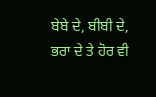ਬੇਬੇ ਦੇ, ਬੀਬੀ ਦੇ, ਭਰਾ ਦੇ ਤੇ ਹੋਰ ਵੀ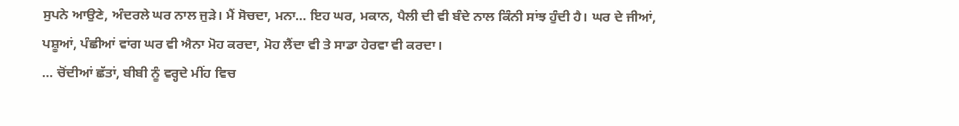ਸੁਪਨੇ ਆਉਣੇ, ਅੰਦਰਲੇ ਘਰ ਨਾਲ ਜੁੜੇ। ਮੈਂ ਸੋਚਦਾ, ਮਨਾ… ਇਹ ਘਰ, ਮਕਾਨ, ਪੈਲੀ ਦੀ ਵੀ ਬੰਦੇ ਨਾਲ ਕਿੰਨੀ ਸਾਂਝ ਹੁੰਦੀ ਹੈ। ਘਰ ਦੇ ਜੀਆਂ, ਪਸ਼ੂਆਂ, ਪੰਛੀਆਂ ਵਾਂਗ ਘਰ ਵੀ ਐਨਾ ਮੋਹ ਕਰਦਾ, ਮੋਹ ਲੈਂਦਾ ਵੀ ਤੇ ਸਾਡਾ ਹੇਰਵਾ ਵੀ ਕਰਦਾ।
… ਚੋਂਦੀਆਂ ਛੱਤਾਂ, ਬੀਬੀ ਨੂੰ ਵਰ੍ਹਦੇ ਮੀਂਹ ਵਿਚ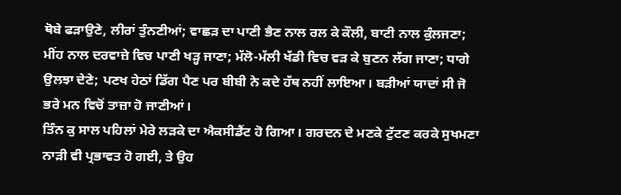ਥੋਬੇ ਫੜਾਉਣੇ, ਲੀਰਾਂ ਤੁੰਨਣੀਆਂ; ਵਾਛੜ ਦਾ ਪਾਣੀ ਭੈਣ ਨਾਲ ਰਲ ਕੇ ਕੌਲੀ, ਬਾਟੀ ਨਾਲ ਕੁੰਲਜਣਾ; ਮੀਂਹ ਨਾਲ ਦਰਵਾਜ਼ੇ ਵਿਚ ਪਾਣੀ ਖੜ੍ਹ ਜਾਣਾ; ਮੱਲੋ-ਮੱਲੀ ਖੱਡੀ ਵਿਚ ਵੜ ਕੇ ਬੁਣਨ ਲੱਗ ਜਾਣਾ; ਧਾਗੇ ਉਲਝਾ ਦੇਣੇ; ਪਣਖ ਹੇਠਾਂ ਡਿੱਗ ਪੈਣ ਪਰ ਬੀਬੀ ਨੇ ਕਦੇ ਹੱਥ ਨਹੀਂ ਲਾਇਆ। ਬੜੀਆਂ ਯਾਦਾਂ ਸੀ ਜੋ ਭਰੇ ਮਨ ਵਿਚੋਂ ਤਾਜ਼ਾ ਹੋ ਜਾਣੀਆਂ।
ਤਿੰਨ ਕੁ ਸਾਲ ਪਹਿਲਾਂ ਮੇਰੇ ਲੜਕੇ ਦਾ ਐਕਸੀਡੈਂਟ ਹੋ ਗਿਆ। ਗਰਦਨ ਦੇ ਮਣਕੇ ਟੁੱਟਣ ਕਰਕੇ ਸੁਖਮਣਾ ਨਾੜੀ ਵੀ ਪ੍ਰਭਾਵਤ ਹੋ ਗਈ, ਤੇ ਉਹ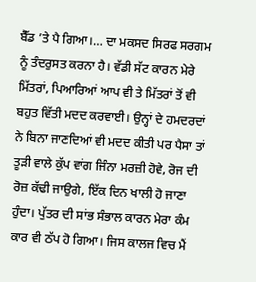ਬੈੱਡ ’ਤੇ ਪੈ ਗਿਆ।… ਦਾ ਮਕਸਦ ਸਿਰਫ ਸਰਗਮ ਨੂੰ ਤੰਦਰੁਸਤ ਕਰਨਾ ਹੈ। ਵੱਡੀ ਸੱਟ ਕਾਰਨ ਮੇਰੇ ਮਿੱਤਰਾਂ, ਪਿਆਰਿਆਂ ਆਪ ਵੀ ਤੇ ਮਿੱਤਰਾਂ ਤੋਂ ਵੀ ਬਹੁਤ ਵਿੱਤੀ ਮਦਦ ਕਰਵਾਈ। ਉਨ੍ਹਾਂ ਦੇ ਹਮਦਰਦਾਂ ਨੇ ਬਿਨਾ ਜਾਣਦਿਆਂ ਵੀ ਮਦਦ ਕੀਤੀ ਪਰ ਪੈਸਾ ਤਾਂ ਤੂੜੀ ਵਾਲੇ ਕੁੱਪ ਵਾਂਗ ਜਿੰਨਾ ਮਰਜ਼ੀ ਹੋਵੇ, ਰੋਜ ਦੀ ਰੋਜ਼ ਕੱਢੀ ਜਾਉਗੇ, ਇੱਕ ਦਿਨ ਖਾਲੀ ਹੋ ਜਾਣਾ ਹੁੰਦਾ। ਪੁੱਤਰ ਦੀ ਸਾਂਭ ਸੰਭਾਲ ਕਾਰਨ ਮੇਰਾ ਕੰਮ ਕਾਰ ਵੀ ਠੱਪ ਹੋ ਗਿਆ। ਜਿਸ ਕਾਲਜ ਵਿਚ ਮੈਂ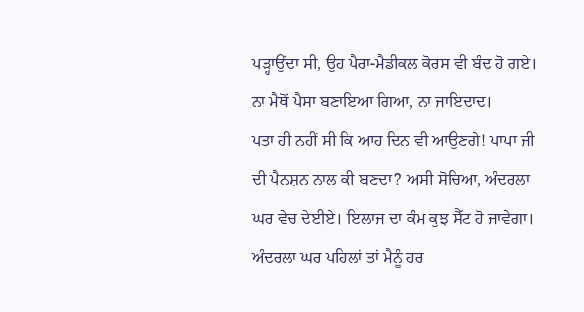ਪੜ੍ਹਾਉਂਦਾ ਸੀ, ਉਹ ਪੈਰਾ-ਮੈਡੀਕਲ ਕੋਰਸ ਵੀ ਬੰਦ ਹੋ ਗਏ। ਨਾ ਮੈਥੋਂ ਪੈਸਾ ਬਣਾਇਆ ਗਿਆ, ਨਾ ਜਾਇਦਾਦ।
ਪਤਾ ਹੀ ਨਹੀਂ ਸੀ ਕਿ ਆਹ ਦਿਨ ਵੀ ਆਉਣਗੇ! ਪਾਪਾ ਜੀ ਦੀ ਪੈਨਸ਼ਨ ਨਾਲ ਕੀ ਬਣਦਾ? ਅਸੀ ਸੋਚਿਆ, ਅੰਦਰਲਾ ਘਰ ਵੇਚ ਦੇਈਏ। ਇਲਾਜ ਦਾ ਕੰਮ ਕੁਝ ਸੈੱਟ ਹੋ ਜਾਵੇਗਾ।
ਅੰਦਰਲਾ ਘਰ ਪਹਿਲਾਂ ਤਾਂ ਮੈਨੂੰ ਹਰ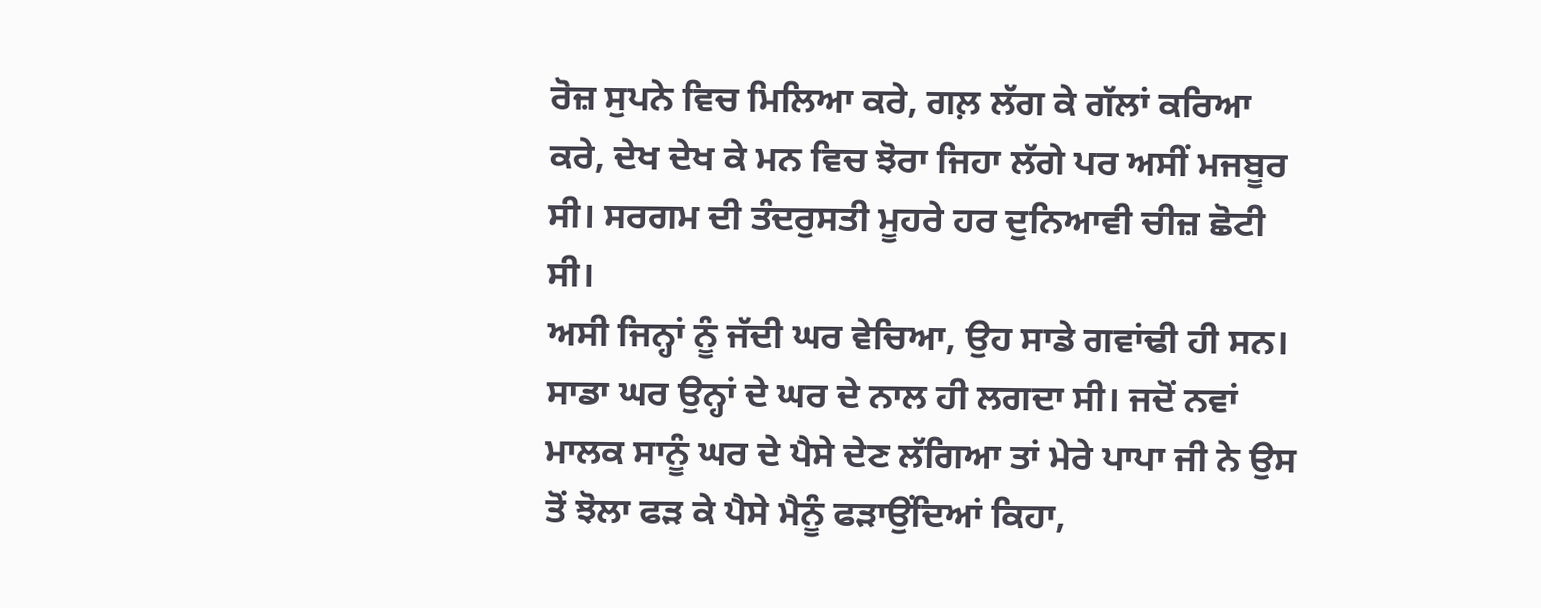ਰੋਜ਼ ਸੁਪਨੇ ਵਿਚ ਮਿਲਿਆ ਕਰੇ, ਗਲ਼ ਲੱਗ ਕੇ ਗੱਲਾਂ ਕਰਿਆ ਕਰੇ, ਦੇਖ ਦੇਖ ਕੇ ਮਨ ਵਿਚ ਝੋਰਾ ਜਿਹਾ ਲੱਗੇ ਪਰ ਅਸੀਂ ਮਜਬੂਰ ਸੀ। ਸਰਗਮ ਦੀ ਤੰਦਰੁਸਤੀ ਮੂਹਰੇ ਹਰ ਦੁਨਿਆਵੀ ਚੀਜ਼ ਛੋਟੀ ਸੀ।
ਅਸੀ ਜਿਨ੍ਹਾਂ ਨੂੰ ਜੱਦੀ ਘਰ ਵੇਚਿਆ, ਉਹ ਸਾਡੇ ਗਵਾਂਢੀ ਹੀ ਸਨ। ਸਾਡਾ ਘਰ ਉਨ੍ਹਾਂ ਦੇ ਘਰ ਦੇ ਨਾਲ ਹੀ ਲਗਦਾ ਸੀ। ਜਦੋਂ ਨਵਾਂ ਮਾਲਕ ਸਾਨੂੰ ਘਰ ਦੇ ਪੈਸੇ ਦੇਣ ਲੱਗਿਆ ਤਾਂ ਮੇਰੇ ਪਾਪਾ ਜੀ ਨੇ ਉਸ ਤੋਂ ਝੋਲਾ ਫੜ ਕੇ ਪੈਸੇ ਮੈਨੂੰ ਫੜਾਉਂਦਿਆਂ ਕਿਹਾ,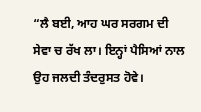“ਲੈ ਬਈ, ਆਹ ਘਰ ਸਰਗਮ ਦੀ ਸੇਵਾ ਚ ਰੱਖ ਲਾ। ਇਨ੍ਹਾਂ ਪੈਸਿਆਂ ਨਾਲ ਉਹ ਜਲਦੀ ਤੰਦਰੁਸਤ ਹੋਵੇ।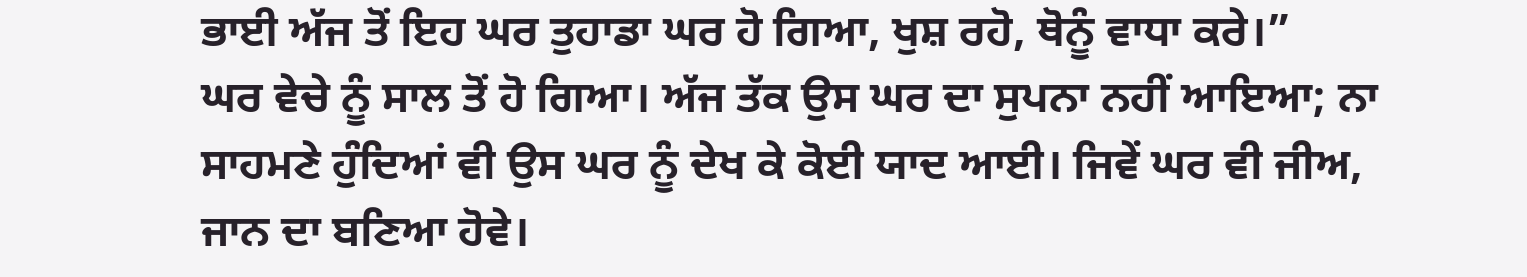ਭਾਈ ਅੱਜ ਤੋਂ ਇਹ ਘਰ ਤੁਹਾਡਾ ਘਰ ਹੋ ਗਿਆ, ਖੁਸ਼ ਰਹੋ, ਥੋਨੂੰ ਵਾਧਾ ਕਰੇ।”
ਘਰ ਵੇਚੇ ਨੂੰ ਸਾਲ ਤੋਂ ਹੋ ਗਿਆ। ਅੱਜ ਤੱਕ ਉਸ ਘਰ ਦਾ ਸੁਪਨਾ ਨਹੀਂ ਆਇਆ; ਨਾ ਸਾਹਮਣੇ ਹੁੰਦਿਆਂ ਵੀ ਉਸ ਘਰ ਨੂੰ ਦੇਖ ਕੇ ਕੋਈ ਯਾਦ ਆਈ। ਜਿਵੇਂ ਘਰ ਵੀ ਜੀਅ, ਜਾਨ ਦਾ ਬਣਿਆ ਹੋਵੇ।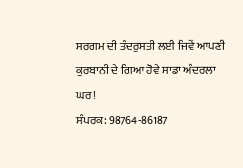ਸਰਗਮ ਦੀ ਤੰਦਰੁਸਤੀ ਲਈ ਜਿਵੇਂ ਆਪਣੀ ਕੁਰਬਾਨੀ ਦੇ ਗਿਆ ਹੋਵੇ ਸਾਡਾ ਅੰਦਰਲਾ ਘਰ!
ਸੰਪਰਕ: 98764-86187